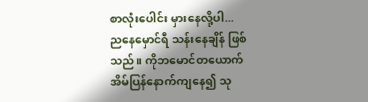စာလုံးပေါင်း မှားနေလို့ပါ...
ညနေမှောင်ရီ သန်းနေချိန် ဖြစ်သည်။ ကိုဘမောင်တယောက် အိမ်ပြန်နောက်ကျနေ၍ သု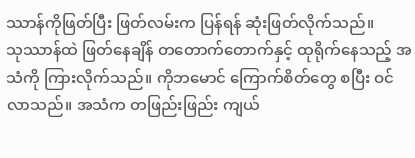ဿာန်ကိုဖြတ်ပြီး ဖြတ်လမ်းက ပြန်ရန် ဆုံးဖြတ်လိုက်သည်။
သုဿာန်ထဲ ဖြတ်နေချိန် တတောက်တောက်နှင့် ထုရိုက်နေသည့် အသံကို ကြားလိုက်သည်။ ကိုဘမောင် ကြောက်စိတ်တွေ စပြီး ဝင်လာသည်။ အသံက တဖြည်းဖြည်း ကျယ်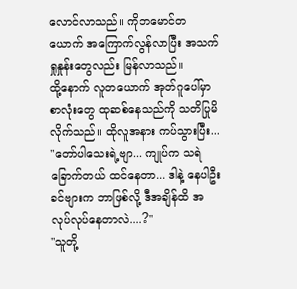လောင်လာသည်။ ကိုဘမောင်တယောက် အကြောက်လွန်လာပြီး အသက်ရှုနှုန်းတွေလည်း မြန်လာသည်။
ထို့နောက် လူတယောက် အုတ်ဂူပေါ်မှာ စာလုံးတွေ ထုဆစ်နေသည်ကို သတိပြုမိလိုက်သည်။ ထိုလူအနား ကပ်သွားပြီး...
"တော်ပါသေးရဲ့ဗျာ... ကျုပ်က သရဲခြောက်တယ် ထင်နေတာ... ဒါနဲ့ နေပါဦး ခင်ဗျားက ဘာဖြစ်လို့ ဒီအချိန်ထိ အလုပ်လုပ်နေတာလဲ....?"
"သူတို့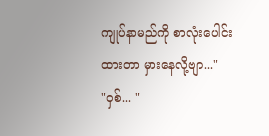ကျုပ်နာမည်ကို စာလုံးပေါင်းထားတာ မှားနေလို့ဗျာ..."
"ဝှစ်... "